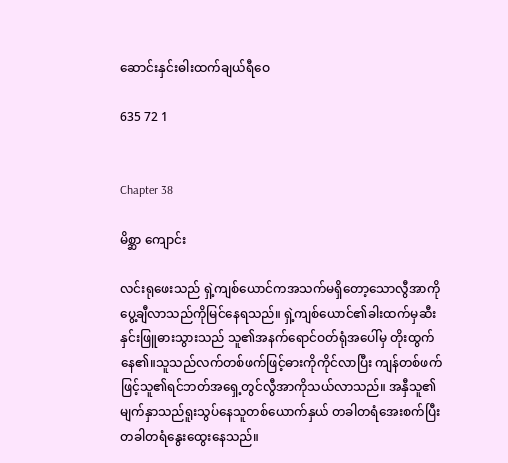ဆောင်းနှင်းဓါးထက်ချယ်ရီဝေ

635 72 1


Chapter 38

မိစ္ဆာ ကျောင်း

လင်းရုဖေးသည် ရှဲ့ကျစ်ယောင်ကအသက်မရှိတော့သောလွီအာကိုပွေ့ချီလာသည်ကိုမြင်နေရသည်။ ရှဲ့ကျစ်ယောင်၏ခါးထက်မှဆီးနှင်းဖြူဓားသွားသည် သူ၏အနက်ရောင်ဝတ်ရုံအပေါ်မှ တိုးထွက်နေ၏။သူသည်လက်တစ်ဖက်ဖြင့်ဓားကိုကိုင်လာပြီး ကျန်တစ်ဖက်ဖြင့်သူ၏ရင်ဘတ်အရှေ့တွင်လွီအာကိုသယ်လာသည်။ အနှီသူ၏မျက်နှာသည်ရူးသွပ်နေသူတစ်ယောက်နှယ် တခါတရံအေးစက်ပြီးတခါတရံနွေးထွေးနေသည်။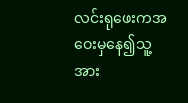လင်းရုဖေးကအဝေးမှနေ၍သူ့အား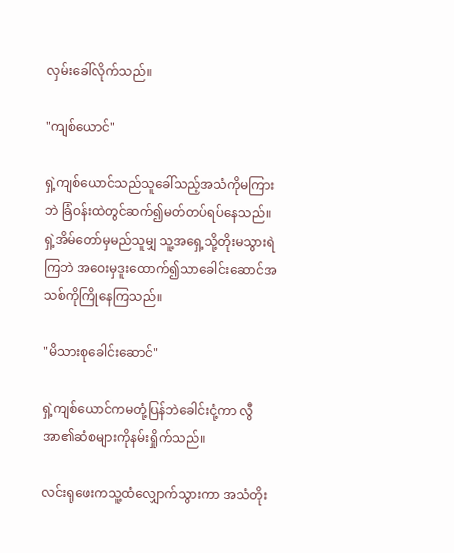လှမ်းခေါ်လိုက်သည်။

"ကျစ်ယောင်"

ရှဲ့ကျစ်ယောင်သည်သူခေါ်သည့်အသံကိုမကြားဘဲ ခြံဝန်းထဲတွင်ဆက်၍မတ်တပ်ရပ်နေသည်။ ရှဲ့အိမ်တော်မှမည်သူမျှ သူ့အရှေ့သို့တိုးမသွားရဲကြဘဲ အဝေးမှဒူးထောက်၍သာခေါင်းဆောင်အသစ်ကိုကြိုနေကြသည်။

"မိသားစုခေါင်းဆောင်"

ရှဲ့ကျစ်ယောင်ကမတုံ့ပြန်ဘဲခေါင်းငုံ့ကာ လွီအာ၏ဆံစများကိုနမ်းရှိုက်သည်။

လင်းရုဖေးကသူ့ထံလျှောက်သွားကာ အသံတိုး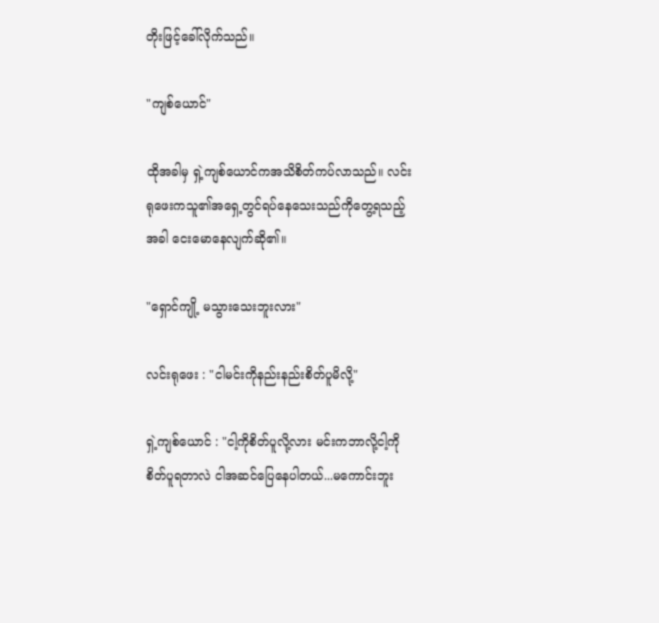တိုးဖြင့်ခေါ်လိုက်သည်။

"ကျစ်ယောင်"

ထိုအခါမှ ရှဲ့ကျစ်ယောင်ကအသိစိတ်ကပ်လာသည်။ လင်းရုဖေးကသူ၏အရှေ့တွင်ရပ်နေသေးသည်ကိုတွေ့ရသည့်အခါ ငေးမောနေလျက်ဆို၏။

"ရှောင်ကျို့ မသွားသေးဘူးလား"

လင်းရုဖေး : "ငါမင်းကိုနည်းနည်းစိတ်ပူမိလို့"

ရှဲ့ကျစ်ယောင် : "ငါ့ကိုစိတ်ပူလို့လား မင်းကဘာလို့ငါ့ကိုစိတ်ပူရတာလဲ ငါအဆင်ပြေနေပါတယ်...မကောင်းဘူး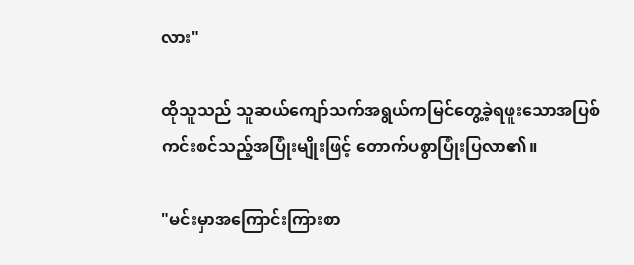လား"

ထိုသူသည် သူဆယ်ကျော်သက်အရွယ်ကမြင်တွေ့ခဲ့ရဖူးသောအပြစ်ကင်းစင်သည့်အပြုံးမျိုးဖြင့် တောက်ပစွာပြုံးပြလာ၏။

"မင်းမှာအကြောင်းကြားစာ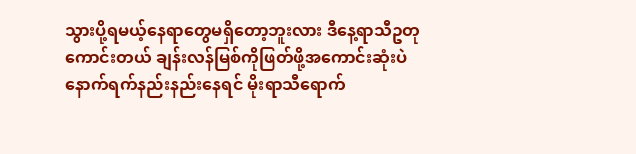သွားပို့ရမယ့်နေရာတွေမရှိတော့ဘူးလား ဒီနေ့ရာသီဥတုကောင်းတယ် ချန်းလန်မြစ်ကိုဖြတ်ဖို့အကောင်းဆုံးပဲ နောက်ရက်နည်းနည်းနေရင် မိုးရာသီရောက်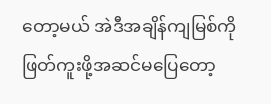တော့မယ် အဲဒီအချိန်ကျမြစ်ကိုဖြတ်ကူးဖို့အဆင်မပြေတော့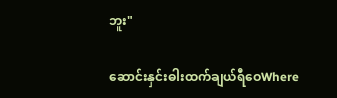ဘူး"

ဆောင်းနှင်းဓါးထက်ချယ်ရီဝေWhere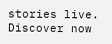stories live. Discover now